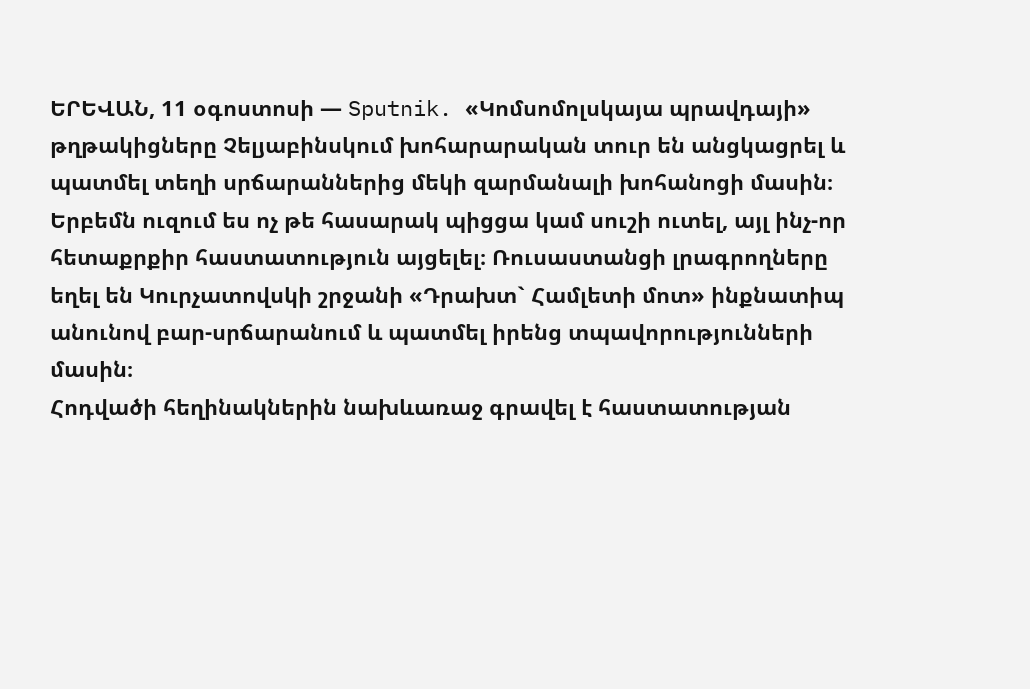ԵՐԵՎԱՆ, 11 օգոստոսի — Sputnik. «Կոմսոմոլսկայա պրավդայի» թղթակիցները Չելյաբինսկում խոհարարական տուր են անցկացրել և պատմել տեղի սրճարաններից մեկի զարմանալի խոհանոցի մասին։
Երբեմն ուզում ես ոչ թե հասարակ պիցցա կամ սուշի ուտել, այլ ինչ-որ հետաքրքիր հաստատություն այցելել։ Ռուսաստանցի լրագրողները եղել են Կուրչատովսկի շրջանի «Դրախտ` Համլետի մոտ» ինքնատիպ անունով բար-սրճարանում և պատմել իրենց տպավորությունների մասին։
Հոդվածի հեղինակներին նախևառաջ գրավել է հաստատության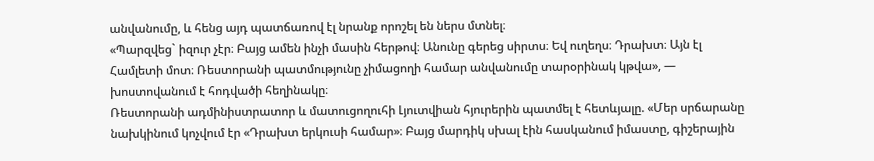անվանումը, և հենց այդ պատճառով էլ նրանք որոշել են ներս մտնել։
«Պարզվեց` իզուր չէր։ Բայց ամեն ինչի մասին հերթով։ Անունը գերեց սիրտս։ Եվ ուղեղս։ Դրախտ։ Այն էլ Համլետի մոտ։ Ռեստորանի պատմությունը չիմացողի համար անվանումը տարօրինակ կթվա», — խոստովանում է հոդվածի հեղինակը։
Ռեստորանի ադմինիստրատոր և մատուցողուհի Լյուտվիան հյուրերին պատմել է հետևյալը. «Մեր սրճարանը նախկինում կոչվում էր «Դրախտ երկուսի համար»։ Բայց մարդիկ սխալ էին հասկանում իմաստը, գիշերային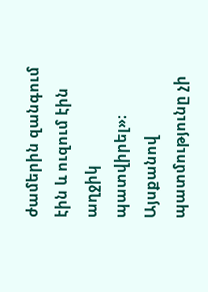ժամերին զանգում էին և ուզում էին աղջիկ պատվիրել»։
Այսքանով պատմությունը չի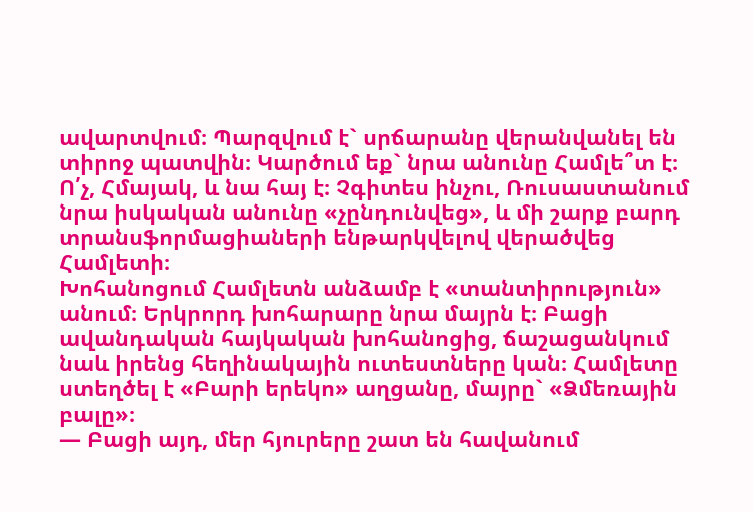ավարտվում։ Պարզվում է` սրճարանը վերանվանել են տիրոջ պատվին։ Կարծում եք` նրա անունը Համլե՞տ է։ Ո՛չ, Հմայակ, և նա հայ է։ Չգիտես ինչու, Ռուսաստանում նրա իսկական անունը «չընդունվեց», և մի շարք բարդ տրանսֆորմացիաների ենթարկվելով վերածվեց Համլետի։
Խոհանոցում Համլետն անձամբ է «տանտիրություն» անում։ Երկրորդ խոհարարը նրա մայրն է։ Բացի ավանդական հայկական խոհանոցից, ճաշացանկում նաև իրենց հեղինակային ուտեստները կան։ Համլետը ստեղծել է «Բարի երեկո» աղցանը, մայրը` «Ձմեռային բալը»։
— Բացի այդ, մեր հյուրերը շատ են հավանում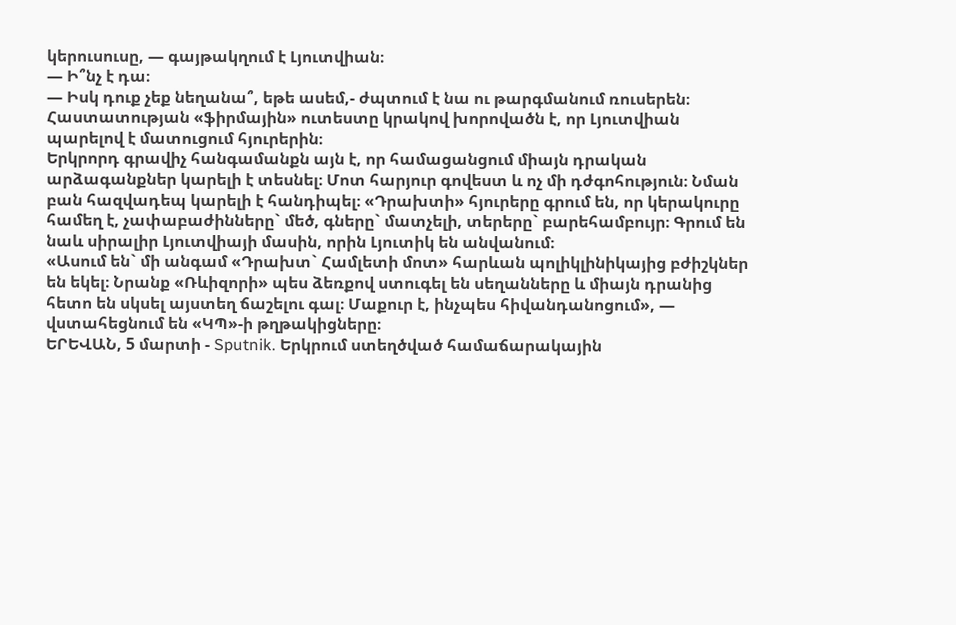կերուսուսը, — գայթակղում է Լյուտվիան։
— Ի՞նչ է դա։
— Իսկ դուք չեք նեղանա՞, եթե ասեմ,- ժպտում է նա ու թարգմանում ռուսերեն։
Հաստատության «ֆիրմային» ուտեստը կրակով խորովածն է, որ Լյուտվիան պարելով է մատուցում հյուրերին։
Երկրորդ գրավիչ հանգամանքն այն է, որ համացանցում միայն դրական արձագանքներ կարելի է տեսնել։ Մոտ հարյուր գովեստ և ոչ մի դժգոհություն։ Նման բան հազվադեպ կարելի է հանդիպել։ «Դրախտի» հյուրերը գրում են, որ կերակուրը համեղ է, չափաբաժինները` մեծ, գները` մատչելի, տերերը` բարեհամբույր։ Գրում են նաև սիրալիր Լյուտվիայի մասին, որին Լյուտիկ են անվանում։
«Ասում են` մի անգամ «Դրախտ` Համլետի մոտ» հարևան պոլիկլինիկայից բժիշկներ են եկել։ Նրանք «Ռևիզորի» պես ձեռքով ստուգել են սեղանները և միայն դրանից հետո են սկսել այստեղ ճաշելու գալ։ Մաքուր է, ինչպես հիվանդանոցում», — վստահեցնում են «ԿՊ»-ի թղթակիցները։
ԵՐԵՎԱՆ, 5 մարտի - Sputnik. Երկրում ստեղծված համաճարակային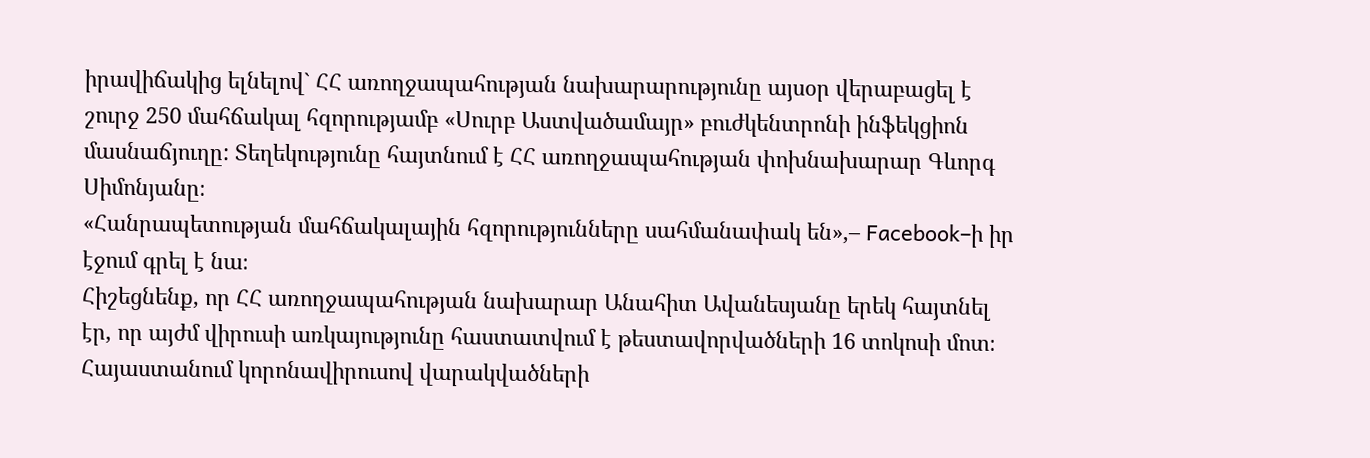իրավիճակից ելնելով` ՀՀ առողջապահության նախարարությունը այսօր վերաբացել է շուրջ 250 մահճակալ հզորությամբ «Սուրբ Աստվածամայր» բուժկենտրոնի ինֆեկցիոն մասնաճյուղը: Տեղեկությունը հայտնում է ՀՀ առողջապահության փոխնախարար Գևորգ Սիմոնյանը։
«Հանրապետության մահճակալային հզորությունները սահմանափակ են»,– Facebook–ի իր էջում գրել է նա։
Հիշեցնենք, որ ՀՀ առողջապահության նախարար Անահիտ Ավանեսյանը երեկ հայտնել էր, որ այժմ վիրուսի առկայությունը հաստատվում է թեստավորվածների 16 տոկոսի մոտ։
Հայաստանում կորոնավիրուսով վարակվածների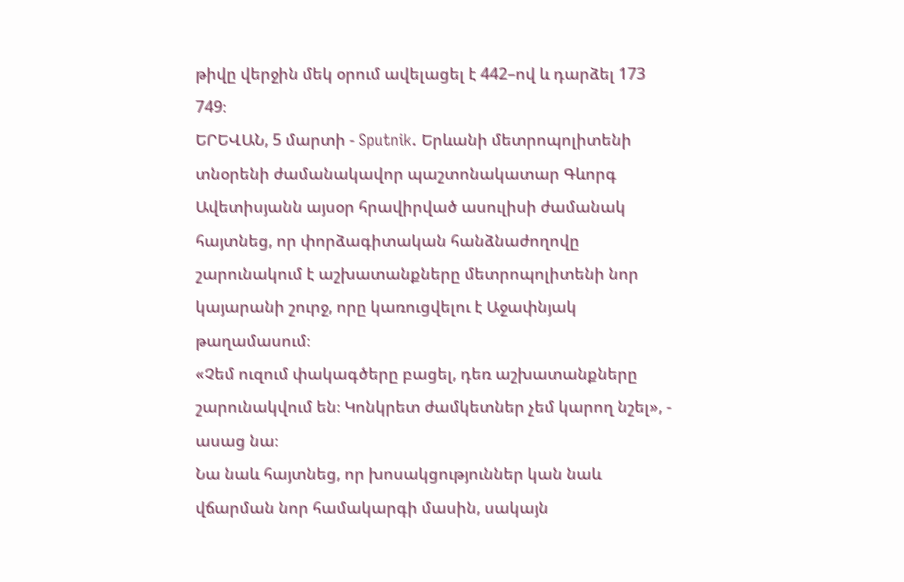թիվը վերջին մեկ օրում ավելացել է 442–ով և դարձել 173 749։
ԵՐԵՎԱՆ, 5 մարտի - Sputnik. Երևանի մետրոպոլիտենի տնօրենի ժամանակավոր պաշտոնակատար Գևորգ Ավետիսյանն այսօր հրավիրված ասուլիսի ժամանակ հայտնեց, որ փորձագիտական հանձնաժողովը շարունակում է աշխատանքները մետրոպոլիտենի նոր կայարանի շուրջ, որը կառուցվելու է Աջափնյակ թաղամասում։
«Չեմ ուզում փակագծերը բացել, դեռ աշխատանքները շարունակվում են։ Կոնկրետ ժամկետներ չեմ կարող նշել», - ասաց նա։
Նա նաև հայտնեց, որ խոսակցություններ կան նաև վճարման նոր համակարգի մասին, սակայն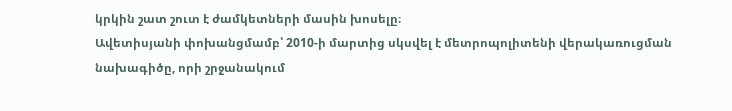կրկին շատ շուտ է ժամկետների մասին խոսելը։
Ավետիսյանի փոխանցմամբ՝ 2010-ի մարտից սկսվել է մետրոպոլիտենի վերակառուցման նախագիծը, որի շրջանակում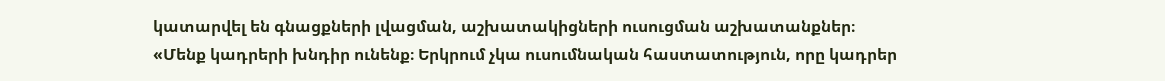կատարվել են գնացքների լվացման, աշխատակիցների ուսուցման աշխատանքներ։
«Մենք կադրերի խնդիր ունենք։ Երկրում չկա ուսումնական հաստատություն, որը կադրեր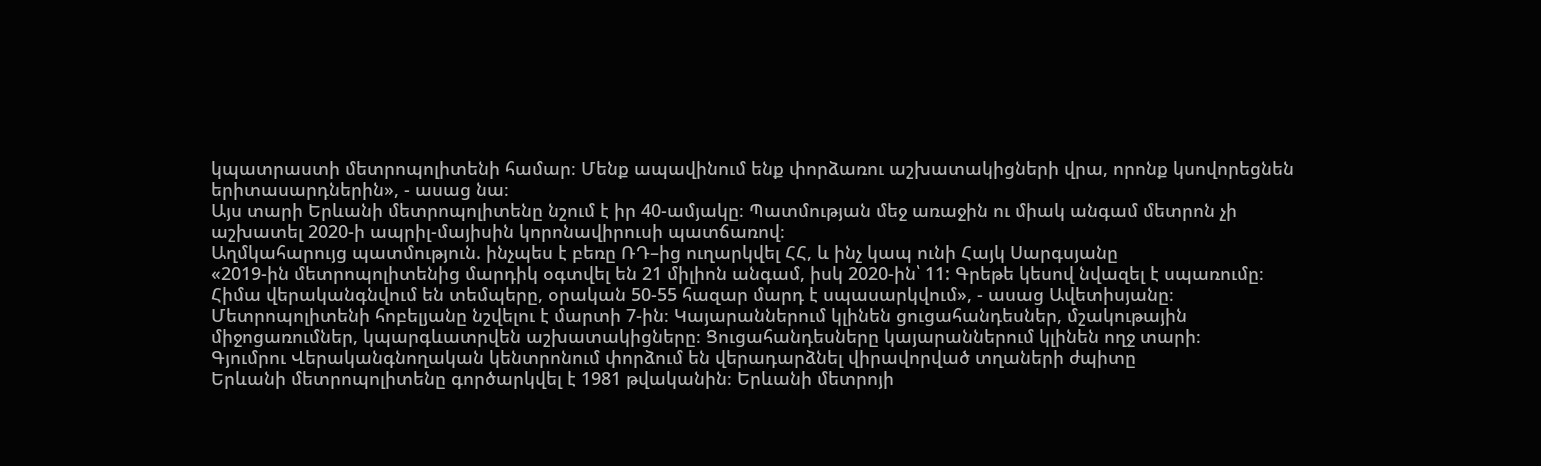կպատրաստի մետրոպոլիտենի համար։ Մենք ապավինում ենք փորձառու աշխատակիցների վրա, որոնք կսովորեցնեն երիտասարդներին», - ասաց նա։
Այս տարի Երևանի մետրոպոլիտենը նշում է իր 40-ամյակը։ Պատմության մեջ առաջին ու միակ անգամ մետրոն չի աշխատել 2020-ի ապրիլ-մայիսին կորոնավիրուսի պատճառով։
Աղմկահարույց պատմություն. ինչպես է բեռը ՌԴ–ից ուղարկվել ՀՀ, և ինչ կապ ունի Հայկ Սարգսյանը
«2019-ին մետրոպոլիտենից մարդիկ օգտվել են 21 միլիոն անգամ, իսկ 2020-ին՝ 11: Գրեթե կեսով նվազել է սպառումը։ Հիմա վերականգնվում են տեմպերը, օրական 50-55 հազար մարդ է սպասարկվում», - ասաց Ավետիսյանը։
Մետրոպոլիտենի հոբելյանը նշվելու է մարտի 7-ին։ Կայարաններում կլինեն ցուցահանդեսներ, մշակութային միջոցառումներ, կպարգևատրվեն աշխատակիցները։ Ցուցահանդեսները կայարաններում կլինեն ողջ տարի։
Գյումրու Վերականգնողական կենտրոնում փորձում են վերադարձնել վիրավորված տղաների ժպիտը
Երևանի մետրոպոլիտենը գործարկվել է 1981 թվականին։ Երևանի մետրոյի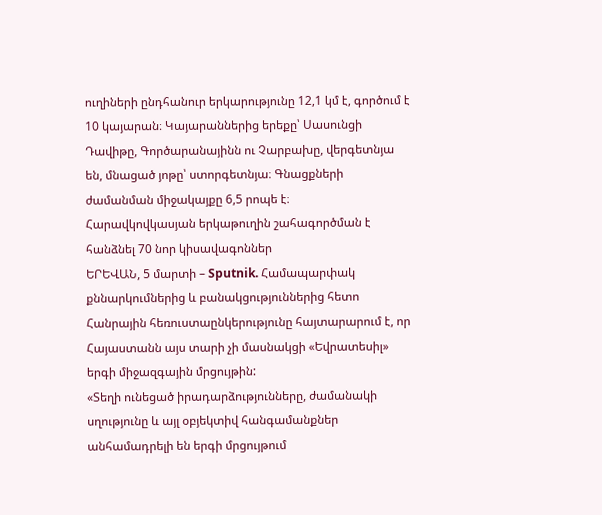ուղիների ընդհանուր երկարությունը 12,1 կմ է, գործում է 10 կայարան։ Կայարաններից երեքը՝ Սասունցի Դավիթը, Գործարանայինն ու Չարբախը, վերգետնյա են, մնացած յոթը՝ ստորգետնյա։ Գնացքների ժամանման միջակայքը 6,5 րոպե է։
Հարավկովկասյան երկաթուղին շահագործման է հանձնել 70 նոր կիսավագոններ
ԵՐԵՎԱՆ, 5 մարտի – Sputnik. Համապարփակ քննարկումներից և բանակցություններից հետո Հանրային հեռուստաընկերությունը հայտարարում է, որ Հայաստանն այս տարի չի մասնակցի «Եվրատեսիլ» երգի միջազգային մրցույթին:
«Տեղի ունեցած իրադարձությունները, ժամանակի սղությունը և այլ օբյեկտիվ հանգամանքներ անհամադրելի են երգի մրցույթում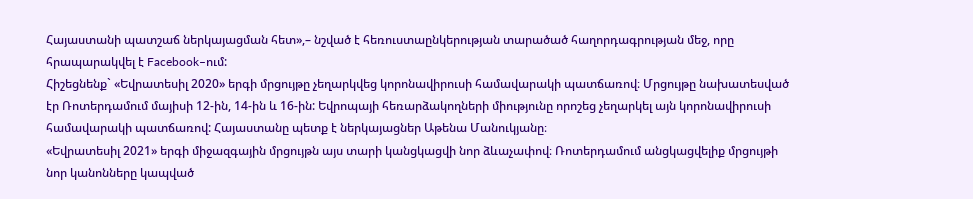Հայաստանի պատշաճ ներկայացման հետ»,– նշված է հեռուստաընկերության տարածած հաղորդագրության մեջ, որը հրապարակվել է Facebook–ում:
Հիշեցնենք` «Եվրատեսիլ 2020» երգի մրցույթը չեղարկվեց կորոնավիրուսի համավարակի պատճառով։ Մրցույթը նախատեսված էր Ռոտերդամում մայիսի 12-ին, 14-ին և 16-ին: Եվրոպայի հեռարձակողների միությունը որոշեց չեղարկել այն կորոնավիրուսի համավարակի պատճառով: Հայաստանը պետք է ներկայացներ Աթենա Մանուկյանը։
«Եվրատեսիլ 2021» երգի միջազգային մրցույթն այս տարի կանցկացվի նոր ձևաչափով։ Ռոտերդամում անցկացվելիք մրցույթի նոր կանոնները կապված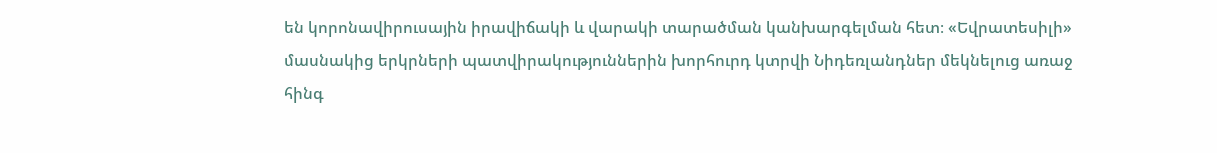են կորոնավիրուսային իրավիճակի և վարակի տարածման կանխարգելման հետ։ «Եվրատեսիլի» մասնակից երկրների պատվիրակություններին խորհուրդ կտրվի Նիդեռլանդներ մեկնելուց առաջ հինգ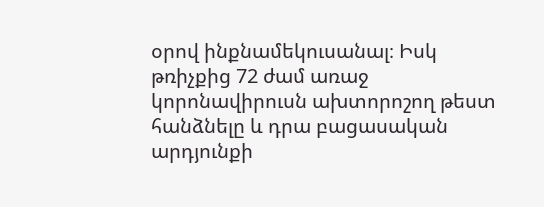օրով ինքնամեկուսանալ։ Իսկ թռիչքից 72 ժամ առաջ կորոնավիրուսն ախտորոշող թեստ հանձնելը և դրա բացասական արդյունքի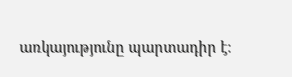առկայությունը պարտադիր է։